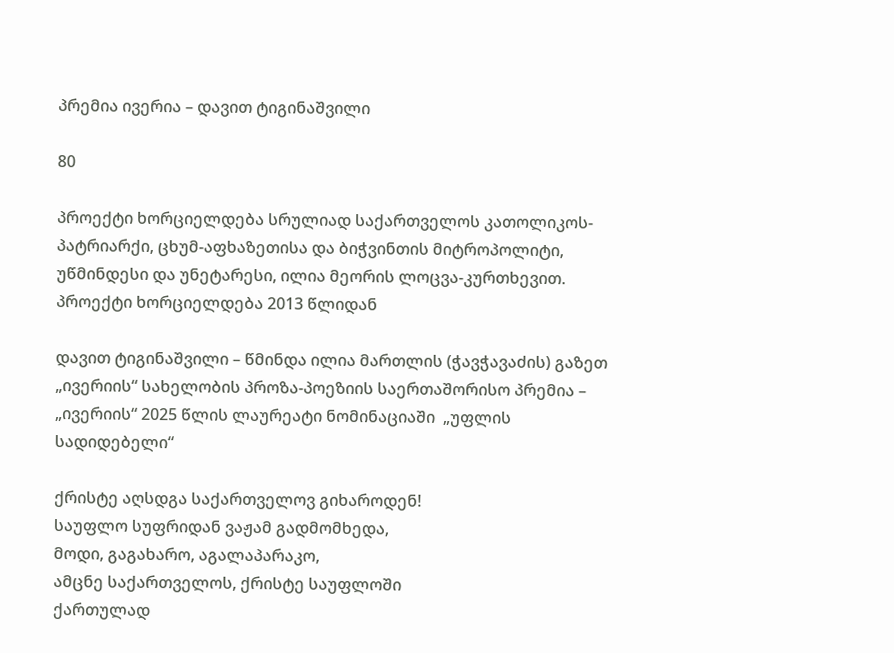პრემია ივერია – დავით ტიგინაშვილი

80

პროექტი ხორციელდება სრულიად საქართველოს კათოლიკოს-პატრიარქი, ცხუმ-აფხაზეთისა და ბიჭვინთის მიტროპოლიტი, უწმინდესი და უნეტარესი, ილია მეორის ლოცვა-კურთხევით. პროექტი ხორციელდება 2013 წლიდან

დავით ტიგინაშვილი – წმინდა ილია მართლის (ჭავჭავაძის) გაზეთ „ივერიის“ სახელობის პროზა-პოეზიის საერთაშორისო პრემია – „ივერიის“ 2025 წლის ლაურეატი ნომინაციაში  „უფლის სადიდებელი“

ქრისტე აღსდგა საქართველოვ გიხაროდენ!
საუფლო სუფრიდან ვაჟამ გადმომხედა,
მოდი, გაგახარო, აგალაპარაკო,
ამცნე საქართველოს, ქრისტე საუფლოში
ქართულად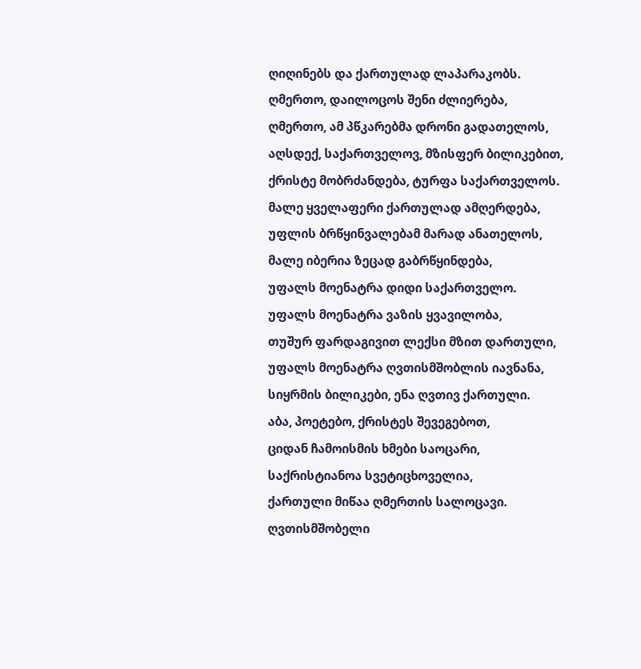ღიღინებს და ქართულად ლაპარაკობს.
ღმერთო, დაილოცოს შენი ძლიერება,
ღმერთო, ამ პწკარებმა დრონი გადათელოს,
აღსდექ, საქართველოვ, მზისფერ ბილიკებით,
ქრისტე მობრძანდება, ტურფა საქართველოს.
მალე ყველაფერი ქართულად ამღერდება,
უფლის ბრწყინვალებამ მარად ანათელოს,
მალე იბერია ზეცად გაბრწყინდება,
უფალს მოენატრა დიდი საქართველო.
უფალს მოენატრა ვაზის ყვავილობა,
თუშურ ფარდაგივით ლექსი მზით დართული,
უფალს მოენატრა ღვთისმშობლის იავნანა,
სიყრმის ბილიკები, ენა ღვთივ ქართული.
აბა, პოეტებო, ქრისტეს შევეგებოთ,
ციდან ჩამოისმის ხმები საოცარი,
საქრისტიანოა სვეტიცხოველია,
ქართული მიწაა ღმერთის სალოცავი.
ღვთისმშობელი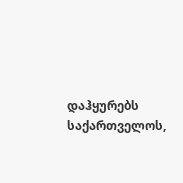დაჰყურებს საქართველოს,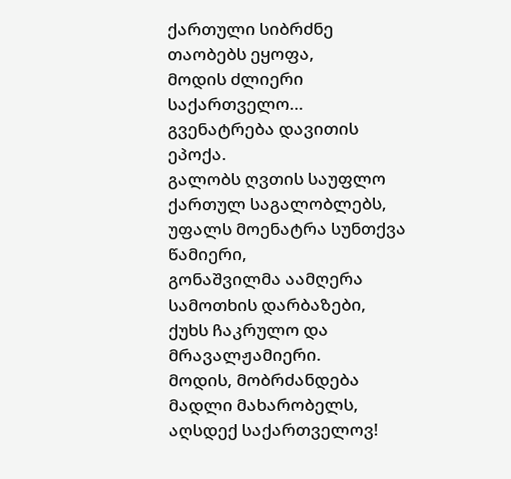ქართული სიბრძნე თაობებს ეყოფა,
მოდის ძლიერი საქართველო…
გვენატრება დავითის ეპოქა.
გალობს ღვთის საუფლო ქართულ საგალობლებს,
უფალს მოენატრა სუნთქვა წამიერი,
გონაშვილმა აამღერა სამოთხის დარბაზები,
ქუხს ჩაკრულო და მრავალჟამიერი.
მოდის, მობრძანდება მადლი მახარობელს,
აღსდექ საქართველოვ!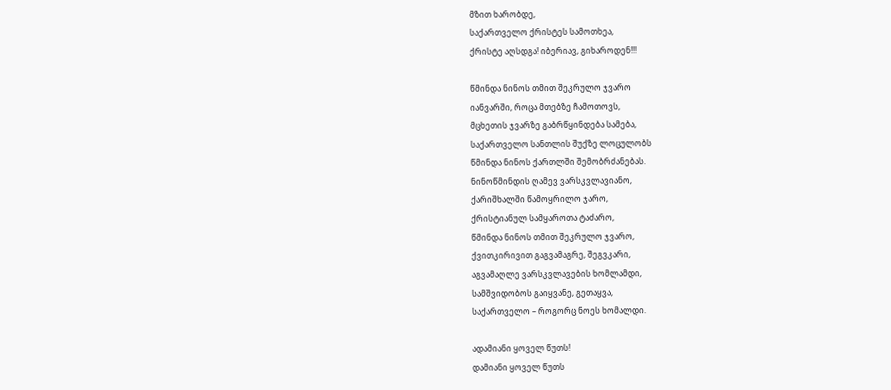მზით ხარობდე,
საქართველო ქრისტეს სამოთხეა,
ქრისტე აღსდგა! იბერიავ, გიხაროდენ!!!

წმინდა ნინოს თმით შეკრულო ჯვარო
იანვარში, როცა მთებზე ჩამოთოვს,
მცხეთის ჯვარზე გაბრწყინდება სამება,
საქართველო სანთლის შუქზე ლოცულობს
წმინდა ნინოს ქართლში შემობრძანებას.
ნინოწმინდის ღამევ ვარსკვლავიანო,
ქარიშხალში წამოყრილო ჯარო,
ქრისტიანულ სამყაროთა ტაძარო,
წმინდა ნინოს თმით შეკრულო ჯვარო,
ქვითკირივით გაგვამაგრე, შეგვკარი,
აგვამაღლე ვარსკვლავების ხომლამდი,
სამშვიდობოს გაიყვანე, გეთაყვა,
საქართველო – როგორც ნოეს ხომალდი.

ადამიანი ყოველ წუთს!
დამიანი ყოველ წუთს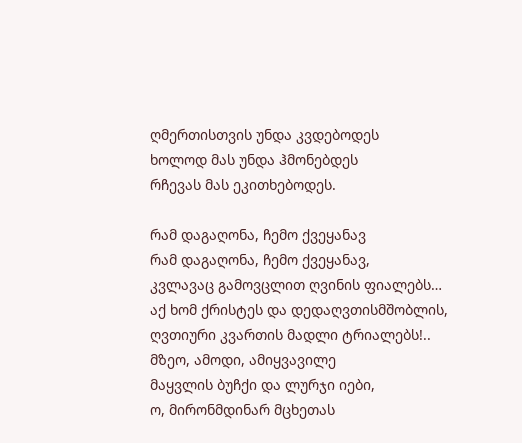ღმერთისთვის უნდა კვდებოდეს
ხოლოდ მას უნდა ჰმონებდეს
რჩევას მას ეკითხებოდეს.

რამ დაგაღონა, ჩემო ქვეყანავ
რამ დაგაღონა, ჩემო ქვეყანავ,
კვლავაც გამოვცლით ღვინის ფიალებს…
აქ ხომ ქრისტეს და დედაღვთისმშობლის,
ღვთიური კვართის მადლი ტრიალებს!..
მზეო, ამოდი, ამიყვავილე
მაყვლის ბუჩქი და ლურჯი იები,
ო, მირონმდინარ მცხეთას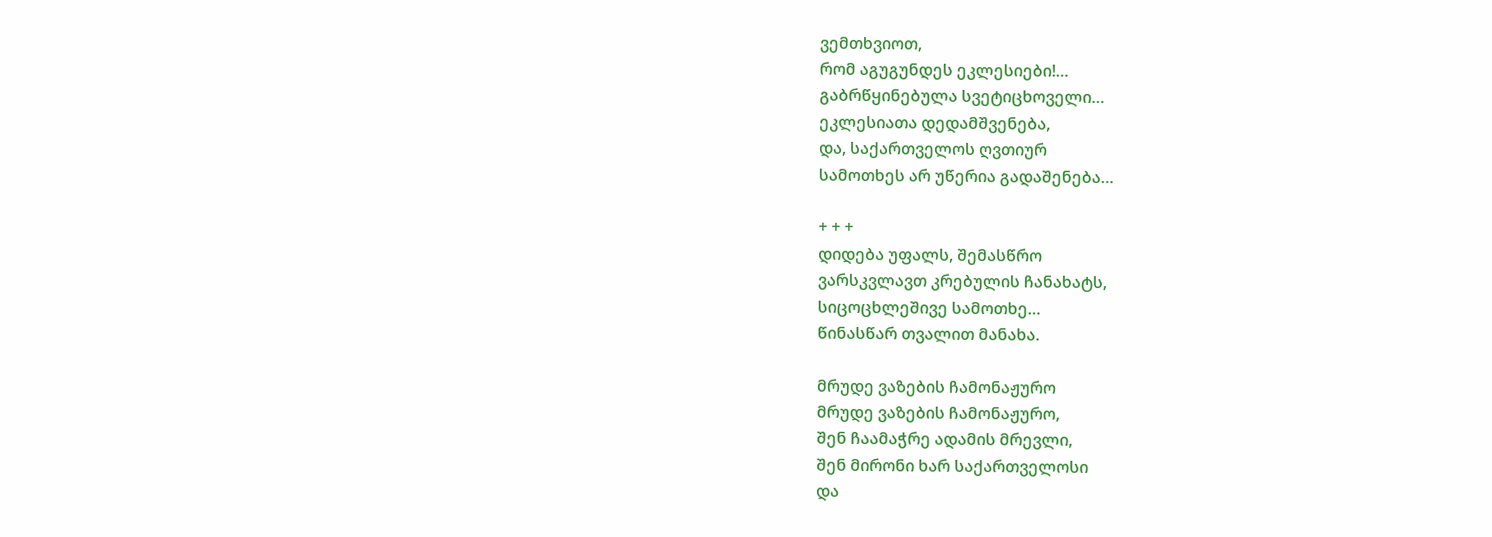ვემთხვიოთ,
რომ აგუგუნდეს ეკლესიები!…
გაბრწყინებულა სვეტიცხოველი…
ეკლესიათა დედამშვენება,
და, საქართველოს ღვთიურ
სამოთხეს არ უწერია გადაშენება…

+ + +
დიდება უფალს, შემასწრო
ვარსკვლავთ კრებულის ჩანახატს,
სიცოცხლეშივე სამოთხე…
წინასწარ თვალით მანახა.

მრუდე ვაზების ჩამონაჟურო
მრუდე ვაზების ჩამონაჟურო,
შენ ჩაამაჭრე ადამის მრევლი,
შენ მირონი ხარ საქართველოსი
და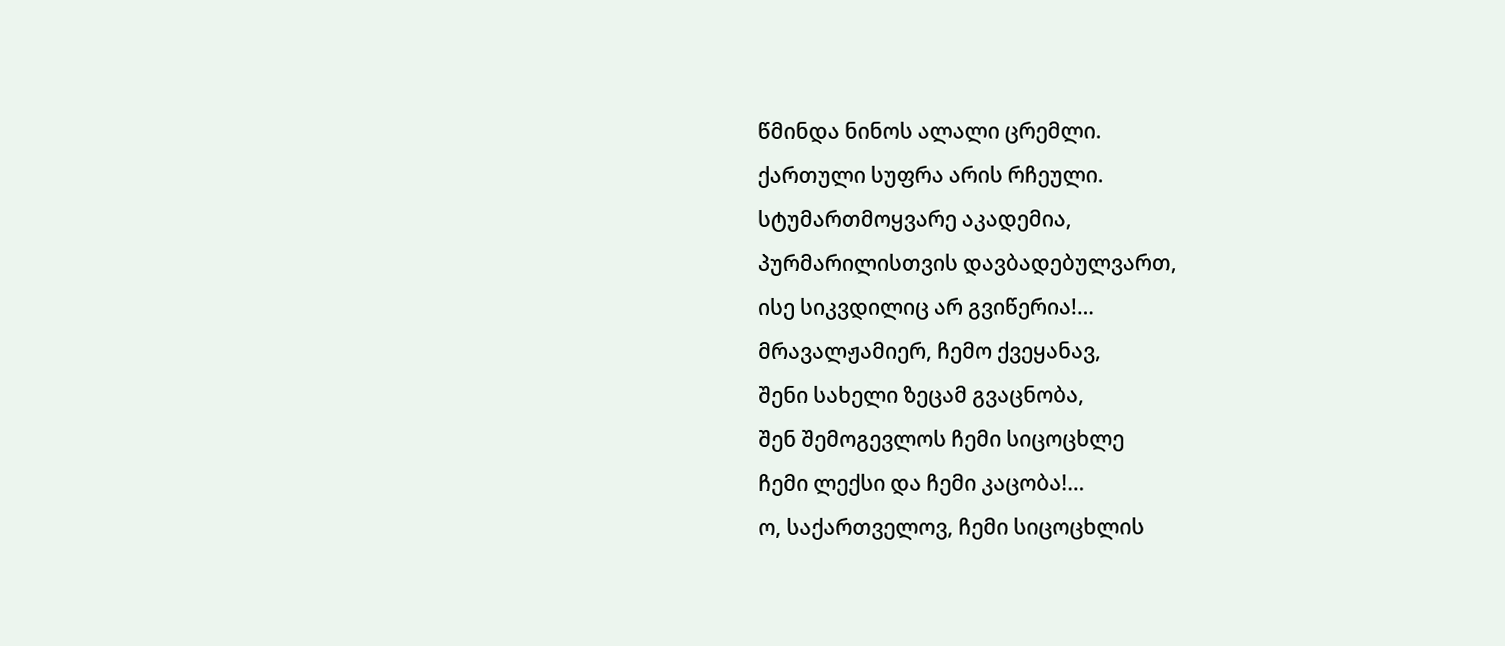წმინდა ნინოს ალალი ცრემლი.
ქართული სუფრა არის რჩეული.
სტუმართმოყვარე აკადემია,
პურმარილისთვის დავბადებულვართ,
ისე სიკვდილიც არ გვიწერია!…
მრავალჟამიერ, ჩემო ქვეყანავ,
შენი სახელი ზეცამ გვაცნობა,
შენ შემოგევლოს ჩემი სიცოცხლე
ჩემი ლექსი და ჩემი კაცობა!…
ო, საქართველოვ, ჩემი სიცოცხლის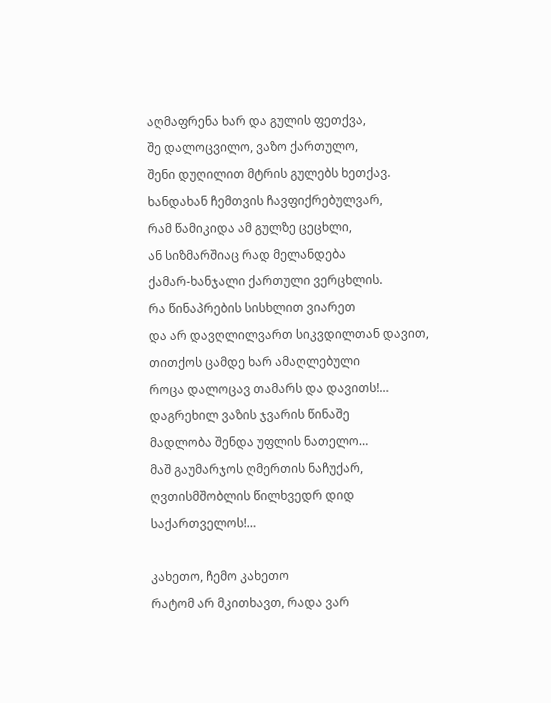აღმაფრენა ხარ და გულის ფეთქვა,
შე დალოცვილო, ვაზო ქართულო,
შენი დუღილით მტრის გულებს ხეთქავ.
ხანდახან ჩემთვის ჩავფიქრებულვარ,
რამ წამიკიდა ამ გულზე ცეცხლი,
ან სიზმარშიაც რად მელანდება
ქამარ-ხანჯალი ქართული ვერცხლის.
რა წინაპრების სისხლით ვიარეთ
და არ დავღლილვართ სიკვდილთან დავით,
თითქოს ცამდე ხარ ამაღლებული
როცა დალოცავ თამარს და დავითს!…
დაგრეხილ ვაზის ჯვარის წინაშე
მადლობა შენდა უფლის ნათელო…
მაშ გაუმარჯოს ღმერთის ნაჩუქარ,
ღვთისმშობლის წილხვედრ დიდ საქართველოს!…

კახეთო, ჩემო კახეთო
რატომ არ მკითხავთ, რადა ვარ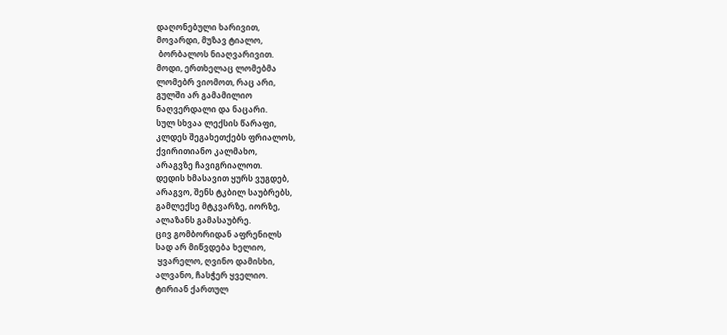დაღონებული ხარივით,
მოვარდი, მუზავ ტიალო,
 ბორბალოს ნიაღვარივით.
მოდი, ერთხელაც ლომებმა
ლომებრ ვიომოთ, რაც არი,
გულში არ გამამილიო
ნაღვერდალი და ნაცარი.
სულ სხვაა ლექსის წარაფი,
კლდეს შეგახეთქებს ფრიალოს,
ქვირითიანო კალმახო,
არაგვზე ჩავიგრიალოთ.
დედის ხმასავით ყურს ვუგდებ,
არაგვო, შენს ტკბილ საუბრებს,
გამლექსე მტკვარზე, იორზე,
ალაზანს გამასაუბრე.
ცივ გომბორიდან აფრენილს
სად არ მიწვდება ხელიო,
 ყვარელო, ღვინო დამისხი,
ალვანო, ჩასჭერ ყველიო.
ტირიან ქართულ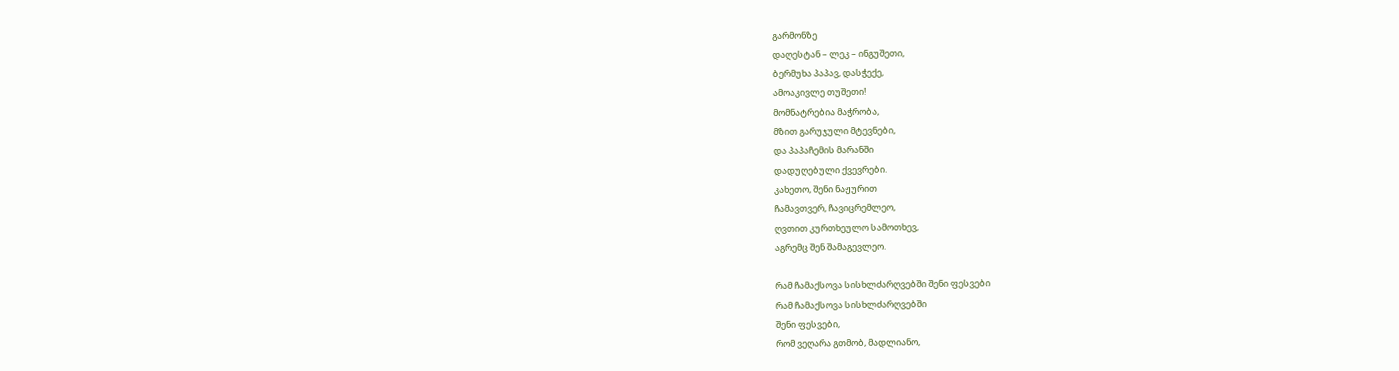გარმონზე
დაღესტან – ლეკ – ინგუშეთი,
ბერმუხა პაპავ, დასჭექე,
ამოაკივლე თუშეთი!
მომნატრებია მაჭრობა,
მზით გარუჯული მტევნები,
და პაპაჩემის მარანში
დადუღებული ქვევრები.
კახეთო, შენი ნაჟურით
ჩამავთვერ, ჩავიცრემლეო,
ღვთით კურთხეულო სამოთხევ,
აგრემც შენ შამაგევლეო.

რამ ჩამაქსოვა სისხლძარღვებში შენი ფესვები
რამ ჩამაქსოვა სისხლძარღვებში
შენი ფესვები,
რომ ვეღარა გთმობ, მადლიანო,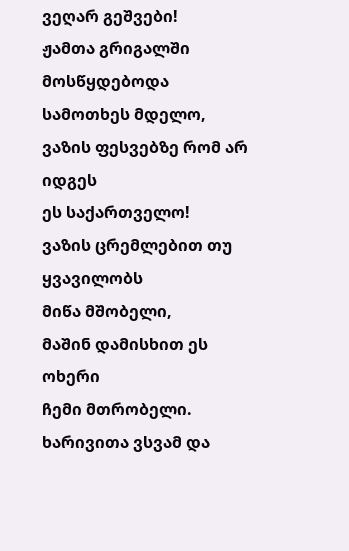ვეღარ გეშვები!
ჟამთა გრიგალში მოსწყდებოდა
სამოთხეს მდელო,
ვაზის ფესვებზე რომ არ იდგეს
ეს საქართველო!
ვაზის ცრემლებით თუ ყვავილობს
მიწა მშობელი,
მაშინ დამისხით ეს ოხერი
ჩემი მთრობელი.
ხარივითა ვსვამ და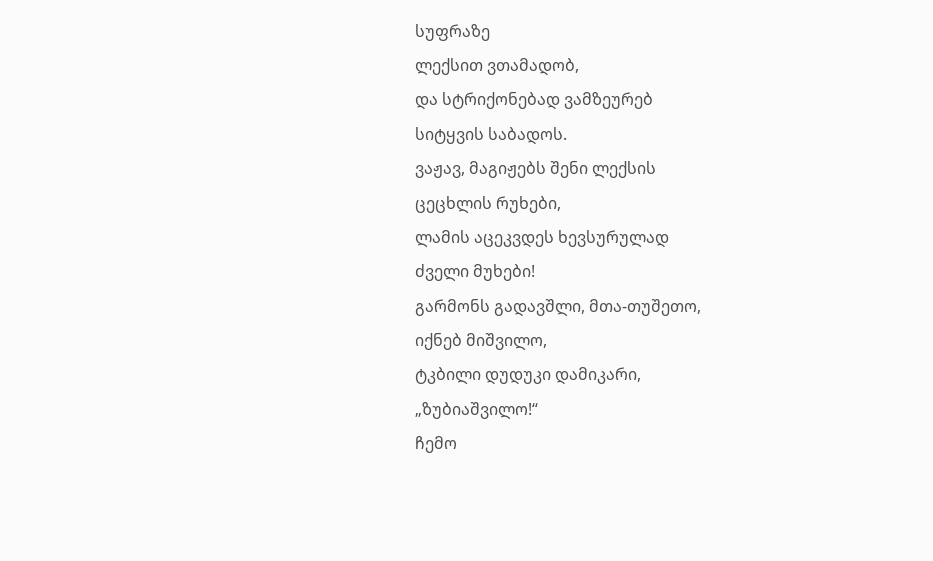სუფრაზე
ლექსით ვთამადობ,
და სტრიქონებად ვამზეურებ
სიტყვის საბადოს.
ვაჟავ, მაგიჟებს შენი ლექსის
ცეცხლის რუხები,
ლამის აცეკვდეს ხევსურულად
ძველი მუხები!
გარმონს გადავშლი, მთა-თუშეთო,
იქნებ მიშვილო,
ტკბილი დუდუკი დამიკარი,
„ზუბიაშვილო!“
ჩემო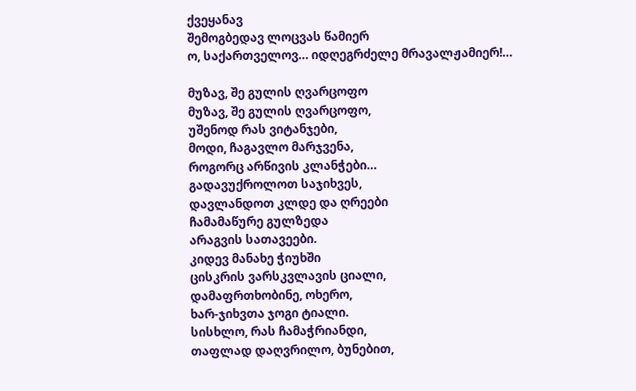ქვეყანავ
შემოგბედავ ლოცვას წამიერ
ო, საქართველოვ… იდღეგრძელე მრავალჟამიერ!…

მუზავ, შე გულის ღვარცოფო
მუზავ, შე გულის ღვარცოფო,
უშენოდ რას ვიტანჯები,
მოდი, ჩაგავლო მარჯვენა,
როგორც არწივის კლანჭები…
გადავუქროლოთ საჯიხვეს,
დავლანდოთ კლდე და ღრეები
ჩამამაწურე გულზედა
არაგვის სათავეები.
კიდევ მანახე ჭიუხში
ცისკრის ვარსკვლავის ციალი,
დამაფრთხობინე, ოხერო,
ხარ-ჯიხვთა ჯოგი ტიალი.
სისხლო, რას ჩამაჭრიანდი,
თაფლად დაღვრილო, ბუნებით,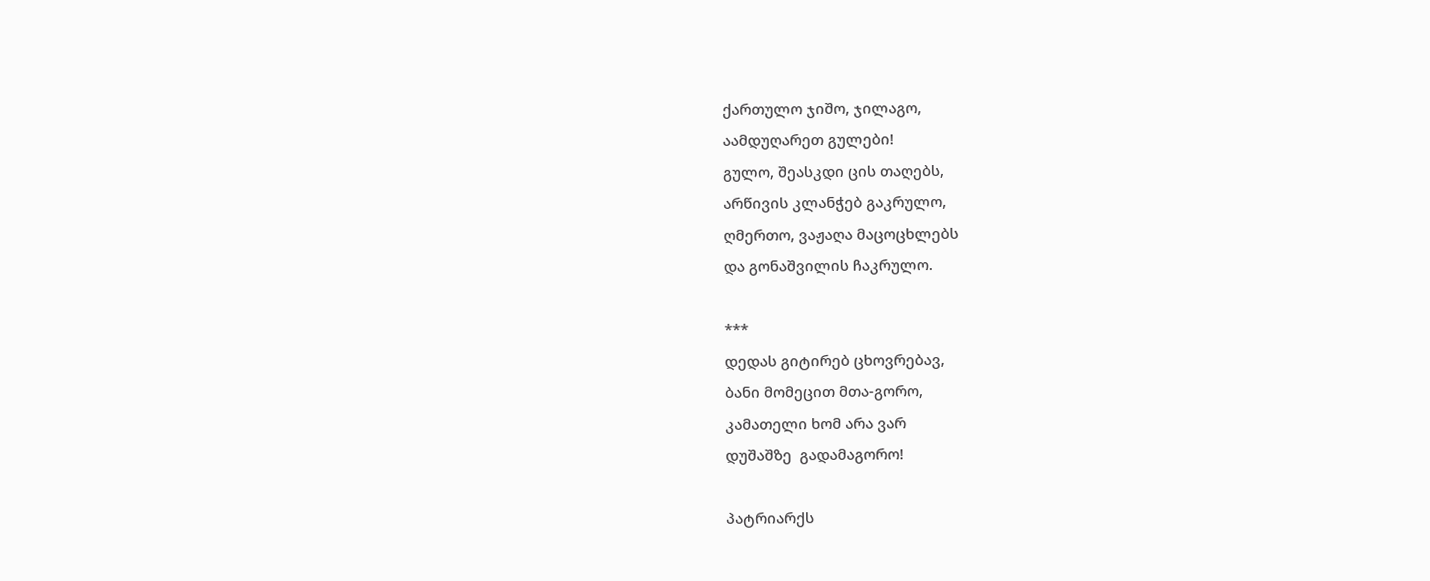ქართულო ჯიშო, ჯილაგო,
აამდუღარეთ გულები!
გულო, შეასკდი ცის თაღებს,
არწივის კლანჭებ გაკრულო,
ღმერთო, ვაჟაღა მაცოცხლებს
და გონაშვილის ჩაკრულო.

***
დედას გიტირებ ცხოვრებავ,
ბანი მომეცით მთა-გორო,
კამათელი ხომ არა ვარ
დუშაშზე  გადამაგორო!

პატრიარქს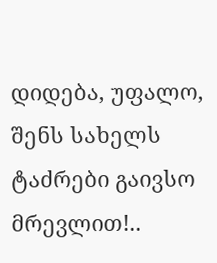დიდება, უფალო, შენს სახელს
ტაძრები გაივსო მრევლით!..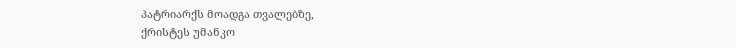პატრიარქს მოადგა თვალებზე,
ქრისტეს უმანკო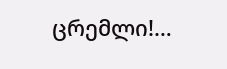ცრემლი!…